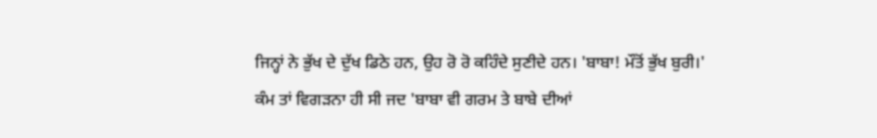ਜਿਨ੍ਹਾਂ ਨੇ ਭੁੱਖ ਦੇ ਦੁੱਖ ਡਿਠੇ ਹਨ, ਉਹ ਰੋ ਰੋ ਕਹਿੰਦੇ ਸੁਣੀਦੇ ਹਨ। 'ਬਾਬਾ! ਮੌਤੋਂ ਭੁੱਖ ਬੁਰੀ।'
ਕੰਮ ਤਾਂ ਵਿਗੜਨਾ ਹੀ ਸੀ ਜਦ 'ਬਾਬਾ ਵੀ ਗਰਮ ਤੇ ਬਾਬੇ ਦੀਆਂ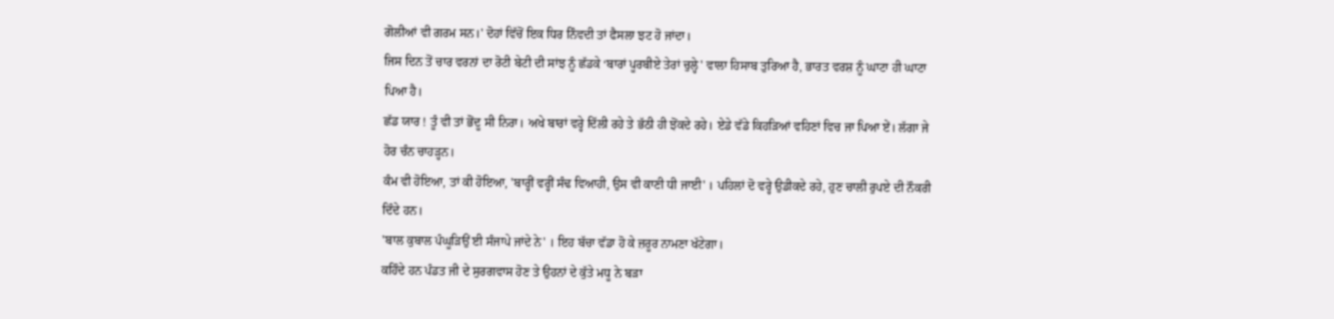ਗੋਲੀਆਂ ਵੀ ਗਰਮ ਸਨ।' ਦੋਹਾਂ ਵਿੱਚੋਂ ਇਕ ਧਿਰ ਨਿੰਵਦੀ ਤਾਂ ਫੈਸਲਾ ਝਟ ਹੋ ਜਾਂਦਾ।
ਜਿਸ ਦਿਨ ਤੋਂ ਚਾਰ ਵਰਨਾਂ ਦਾ ਰੋਟੀ ਬੇਟੀ ਦੀ ਸਾਂਝ ਨੂੰ ਛੱਡਕੇ ‘ਬਾਰਾਂ ਪੂਰਬੀਏ ਤੇਰਾਂ ਚੁਲ੍ਹੇ' ਵਾਲਾ ਹਿਸਾਬ ਤੁਰਿਆ ਹੈ, ਭਾਰਤ ਵਰਸ਼ ਨੂੰ ਘਾਟਾ ਹੀ ਘਾਟਾ ਪਿਆ ਹੈ।
ਛੱਡ ਯਾਰ ! ਤੂੰ ਵੀ ਤਾਂ ਭੋਂਦੂ ਸੀ ਨਿਰਾ। ਅਖੇ ਬਾਰਾਂ ਵਰ੍ਹੇ ਦਿੱਲੀ ਰਹੇ ਤੇ ਭੱਠੀ ਹੀ ਝੋਂਕਦੇ ਰਹੇ। ਏਡੇ ਵੱਡੇ ਕਿਹੜਿਆਂ ਵਹਿਣਾਂ ਵਿਚ ਜਾ ਪਿਆ ਏਂ। ਲੱਗਾ ਜੇ ਹੋਰ ਚੰਨ ਚਾਹੜ੍ਹਨ।
ਕੰਮ ਵੀ ਹੋਇਆ, ਤਾਂ ਕੀ ਹੋਇਆ, 'ਬਾਰ੍ਹੀਂ ਵਰ੍ਹੀਂ ਸੰਢ ਵਿਆਹੀ, ਉਸ ਵੀ ਕਾਣੀ ਧੀ ਜਾਈ' । ਪਹਿਲਾਂ ਦੋ ਵਰ੍ਹੇ ਉਡੀਕਦੇ ਰਹੇ, ਹੁਣ ਚਾਲੀ ਰੁਪਏ ਦੀ ਨੌਕਰੀ ਦਿੰਦੇ ਹਨ।
'ਬਾਲ ਕੁਬਾਲ ਪੰਘੂੜਿਉਂ ਈ ਸੰਜਾਪੇ ਜਾਂਦੇ ਨੇ' । ਇਹ ਬੱਚਾ ਵੱਡਾ ਹੋ ਕੇ ਜ਼ਰੂਰ ਨਾਮਣਾ ਖੱਟੇਗਾ।
ਕਹਿੰਦੇ ਹਨ ਪੰਡਤ ਜੀ ਦੇ ਸੁਰਗਵਾਸ ਹੋਣ ਤੇ ਉਹਨਾਂ ਦੇ ਕੁੱਤੇ ਮਧੂ ਨੇ ਬੜਾ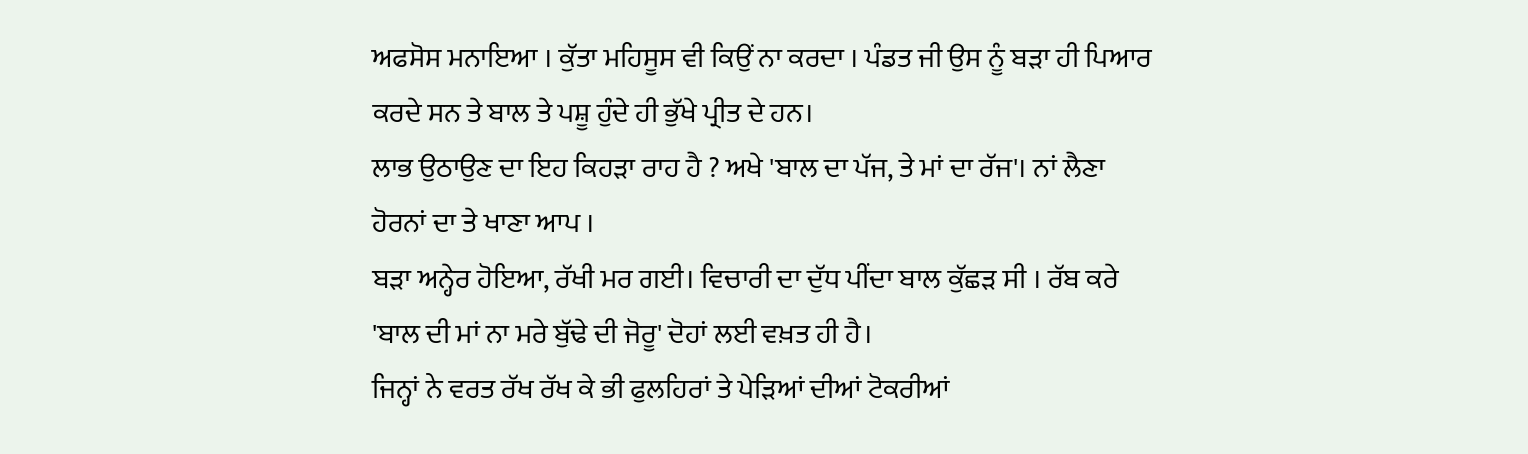ਅਫਸੋਸ ਮਨਾਇਆ । ਕੁੱਤਾ ਮਹਿਸੂਸ ਵੀ ਕਿਉਂ ਨਾ ਕਰਦਾ । ਪੰਡਤ ਜੀ ਉਸ ਨੂੰ ਬੜਾ ਹੀ ਪਿਆਰ ਕਰਦੇ ਸਨ ਤੇ ਬਾਲ ਤੇ ਪਸ਼ੂ ਹੁੰਦੇ ਹੀ ਭੁੱਖੇ ਪ੍ਰੀਤ ਦੇ ਹਨ।
ਲਾਭ ਉਠਾਉਣ ਦਾ ਇਹ ਕਿਹੜਾ ਰਾਹ ਹੈ ? ਅਖੇ 'ਬਾਲ ਦਾ ਪੱਜ, ਤੇ ਮਾਂ ਦਾ ਰੱਜ'। ਨਾਂ ਲੈਣਾ ਹੋਰਨਾਂ ਦਾ ਤੇ ਖਾਣਾ ਆਪ ।
ਬੜਾ ਅਨ੍ਹੇਰ ਹੋਇਆ, ਰੱਖੀ ਮਰ ਗਈ। ਵਿਚਾਰੀ ਦਾ ਦੁੱਧ ਪੀਂਦਾ ਬਾਲ ਕੁੱਛੜ ਸੀ । ਰੱਬ ਕਰੇ 'ਬਾਲ ਦੀ ਮਾਂ ਨਾ ਮਰੇ ਬੁੱਢੇ ਦੀ ਜੋਰੂ' ਦੋਹਾਂ ਲਈ ਵਖ਼ਤ ਹੀ ਹੈ।
ਜਿਨ੍ਹਾਂ ਨੇ ਵਰਤ ਰੱਖ ਰੱਖ ਕੇ ਭੀ ਫੁਲਹਿਰਾਂ ਤੇ ਪੇੜਿਆਂ ਦੀਆਂ ਟੋਕਰੀਆਂ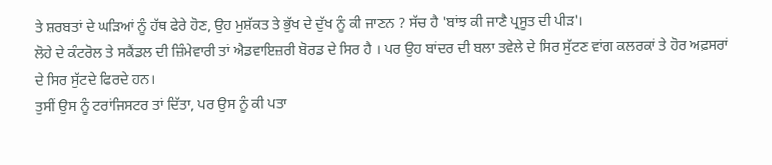ਤੇ ਸ਼ਰਬਤਾਂ ਦੇ ਘੜਿਆਂ ਨੂੰ ਹੱਥ ਫੇਰੇ ਹੋਣ, ਉਹ ਮੁਸ਼ੱਕਤ ਤੇ ਭੁੱਖ ਦੇ ਦੁੱਖ ਨੂੰ ਕੀ ਜਾਣਨ ? ਸੱਚ ਹੈ 'ਬਾਂਝ ਕੀ ਜਾਣੈ ਪ੍ਰਸੂਤ ਦੀ ਪੀੜ'।
ਲੋਹੇ ਦੇ ਕੰਟਰੋਲ ਤੇ ਸਕੈਂਡਲ ਦੀ ਜ਼ਿੰਮੇਵਾਰੀ ਤਾਂ ਐਡਵਾਇਜ਼ਰੀ ਬੋਰਡ ਦੇ ਸਿਰ ਹੈ । ਪਰ ਉਹ ਬਾਂਦਰ ਦੀ ਬਲਾ ਤਵੇਲੇ ਦੇ ਸਿਰ ਸੁੱਟਣ ਵਾਂਗ ਕਲਰਕਾਂ ਤੇ ਹੋਰ ਅਫ਼ਸਰਾਂ ਦੇ ਸਿਰ ਸੁੱਟਦੇ ਫਿਰਦੇ ਹਨ।
ਤੁਸੀਂ ਉਸ ਨੂੰ ਟਰਾਂਜਿਸਟਰ ਤਾਂ ਦਿੱਤਾ, ਪਰ ਉਸ ਨੂੰ ਕੀ ਪਤਾ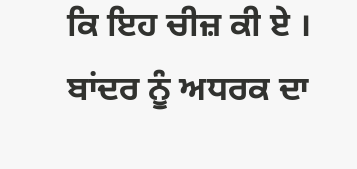ਕਿ ਇਹ ਚੀਜ਼ ਕੀ ਏ । ਬਾਂਦਰ ਨੂੰ ਅਧਰਕ ਦਾ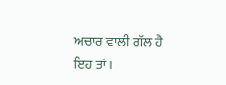ਅਚਾਰ ਵਾਲੀ ਗੱਲ ਹੈ ਇਹ ਤਾਂ।